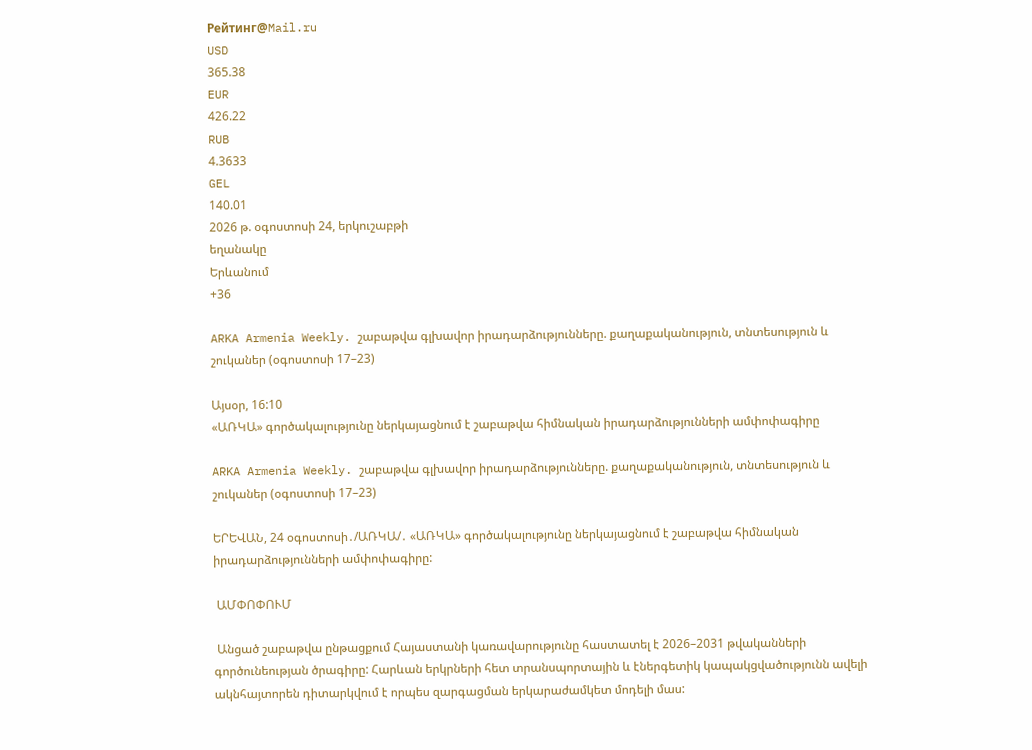Рейтинг@Mail.ru
USD
365.38
EUR
426.22
RUB
4.3633
GEL
140.01
2026 թ. օգոստոսի 24, երկուշաբթի
եղանակը
Երևանում
+36

ARKA Armenia Weekly. շաբաթվա գլխավոր իրադարձությունները. քաղաքականություն, տնտեսություն և շուկաներ (օգոստոսի 17–23)

Այսօր, 16:10
«ԱՌԿԱ» գործակալությունը ներկայացնում է շաբաթվա հիմնական իրադարձությունների ամփոփագիրը

ARKA Armenia Weekly. շաբաթվա գլխավոր իրադարձությունները. քաղաքականություն, տնտեսություն և շուկաներ (օգոստոսի 17–23)

ԵՐԵՎԱՆ, 24 օգոստոսի․/ԱՌԿԱ/․ «ԱՌԿԱ» գործակալությունը ներկայացնում է շաբաթվա հիմնական իրադարձությունների ամփոփագիրը:

 ԱՄՓՈՓՈՒՄ

 Անցած շաբաթվա ընթացքում Հայաստանի կառավարությունը հաստատել է 2026–2031 թվականների գործունեության ծրագիրը: Հարևան երկրների հետ տրանսպորտային և էներգետիկ կապակցվածությունն ավելի ակնհայտորեն դիտարկվում է որպես զարգացման երկարաժամկետ մոդելի մաս: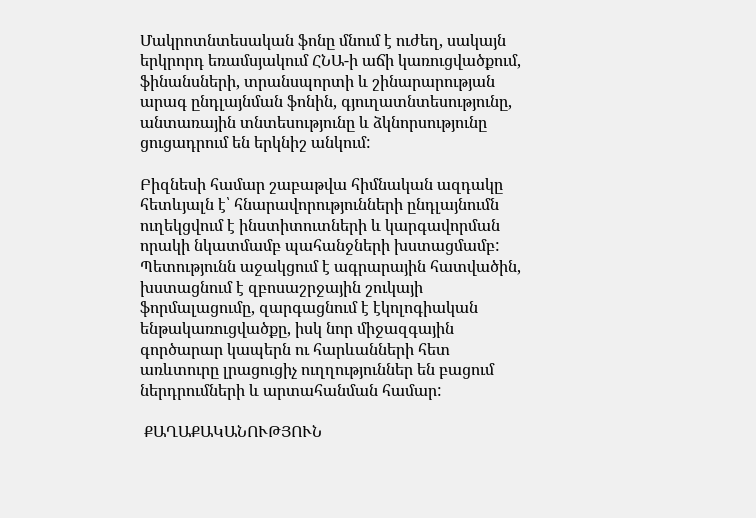Մակրոտնտեսական ֆոնը մնում է ուժեղ, սակայն երկրորդ եռամսյակում ՀՆԱ-ի աճի կառուցվածքում, ֆինանսների, տրանսպորտի և շինարարության արագ ընդլայնման ֆոնին, գյուղատնտեսությունը, անտառային տնտեսությունը և ձկնորսությունը ցուցադրում են երկնիշ անկում:

Բիզնեսի համար շաբաթվա հիմնական ազդակը հետևյալն է՝ հնարավորությունների ընդլայնումն ուղեկցվում է ինստիտուտների և կարգավորման որակի նկատմամբ պահանջների խստացմամբ: Պետությունն աջակցում է ագրարային հատվածին, խստացնում է զբոսաշրջային շուկայի ֆորմալացումը, զարգացնում է էկոլոգիական ենթակառուցվածքը, իսկ նոր միջազգային գործարար կապերն ու հարևանների հետ առևտուրը լրացուցիչ ուղղություններ են բացում ներդրումների և արտահանման համար:

 ՔԱՂԱՔԱԿԱՆՈՒԹՅՈՒՆ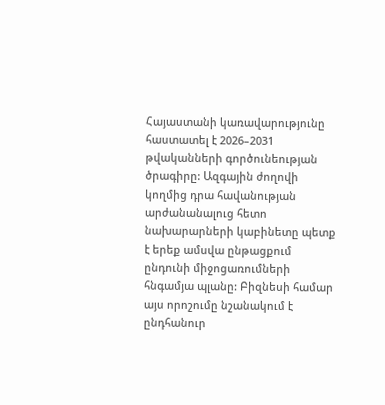Հայաստանի կառավարությունը հաստատել է 2026–2031 թվականների գործունեության ծրագիրը: Ազգային ժողովի կողմից դրա հավանության արժանանալուց հետո նախարարների կաբինետը պետք է երեք ամսվա ընթացքում ընդունի միջոցառումների հնգամյա պլանը: Բիզնեսի համար այս որոշումը նշանակում է ընդհանուր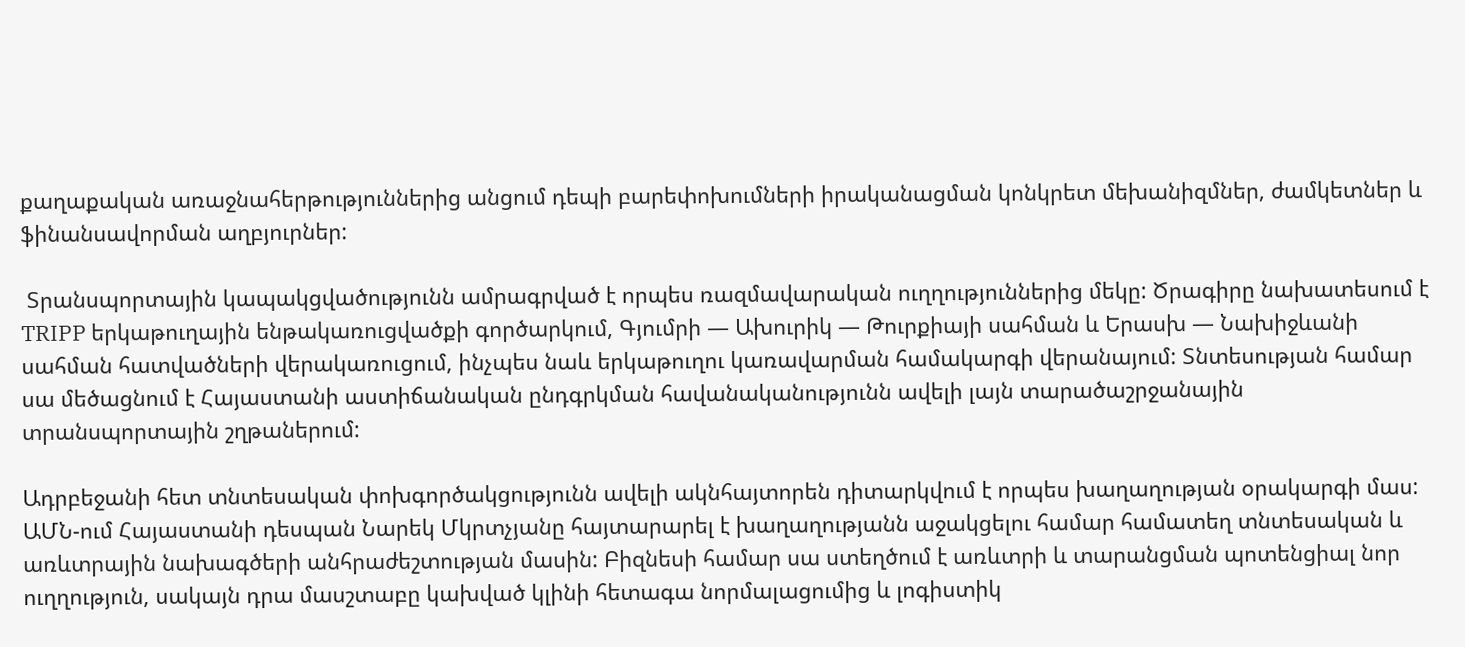քաղաքական առաջնահերթություններից անցում դեպի բարեփոխումների իրականացման կոնկրետ մեխանիզմներ, ժամկետներ և ֆինանսավորման աղբյուրներ:

 Տրանսպորտային կապակցվածությունն ամրագրված է որպես ռազմավարական ուղղություններից մեկը: Ծրագիրը նախատեսում է TRIPP երկաթուղային ենթակառուցվածքի գործարկում, Գյումրի — Ախուրիկ — Թուրքիայի սահման և Երասխ — Նախիջևանի սահման հատվածների վերակառուցում, ինչպես նաև երկաթուղու կառավարման համակարգի վերանայում: Տնտեսության համար սա մեծացնում է Հայաստանի աստիճանական ընդգրկման հավանականությունն ավելի լայն տարածաշրջանային տրանսպորտային շղթաներում:

Ադրբեջանի հետ տնտեսական փոխգործակցությունն ավելի ակնհայտորեն դիտարկվում է որպես խաղաղության օրակարգի մաս: ԱՄՆ-ում Հայաստանի դեսպան Նարեկ Մկրտչյանը հայտարարել է խաղաղությանն աջակցելու համար համատեղ տնտեսական և առևտրային նախագծերի անհրաժեշտության մասին: Բիզնեսի համար սա ստեղծում է առևտրի և տարանցման պոտենցիալ նոր ուղղություն, սակայն դրա մասշտաբը կախված կլինի հետագա նորմալացումից և լոգիստիկ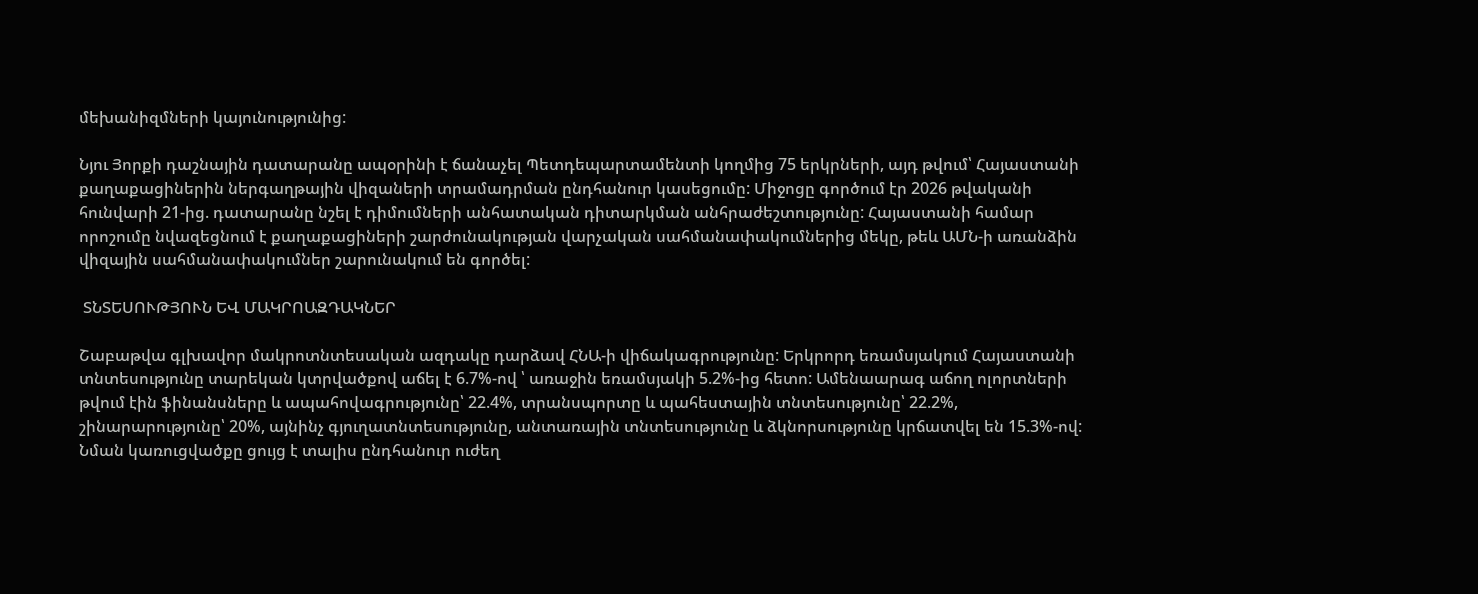մեխանիզմների կայունությունից:

Նյու Յորքի դաշնային դատարանը ապօրինի է ճանաչել Պետդեպարտամենտի կողմից 75 երկրների, այդ թվում՝ Հայաստանի քաղաքացիներին ներգաղթային վիզաների տրամադրման ընդհանուր կասեցումը: Միջոցը գործում էր 2026 թվականի հունվարի 21-ից. դատարանը նշել է դիմումների անհատական դիտարկման անհրաժեշտությունը: Հայաստանի համար որոշումը նվազեցնում է քաղաքացիների շարժունակության վարչական սահմանափակումներից մեկը, թեև ԱՄՆ-ի առանձին վիզային սահմանափակումներ շարունակում են գործել:

 ՏՆՏԵՍՈՒԹՅՈՒՆ ԵՎ ՄԱԿՐՈԱԶԴԱԿՆԵՐ

Շաբաթվա գլխավոր մակրոտնտեսական ազդակը դարձավ ՀՆԱ-ի վիճակագրությունը: Երկրորդ եռամսյակում Հայաստանի տնտեսությունը տարեկան կտրվածքով աճել է 6.7%-ով ՝ առաջին եռամսյակի 5.2%-ից հետո: Ամենաարագ աճող ոլորտների թվում էին ֆինանսները և ապահովագրությունը՝ 22.4%, տրանսպորտը և պահեստային տնտեսությունը՝ 22.2%, շինարարությունը՝ 20%, այնինչ գյուղատնտեսությունը, անտառային տնտեսությունը և ձկնորսությունը կրճատվել են 15.3%-ով: Նման կառուցվածքը ցույց է տալիս ընդհանուր ուժեղ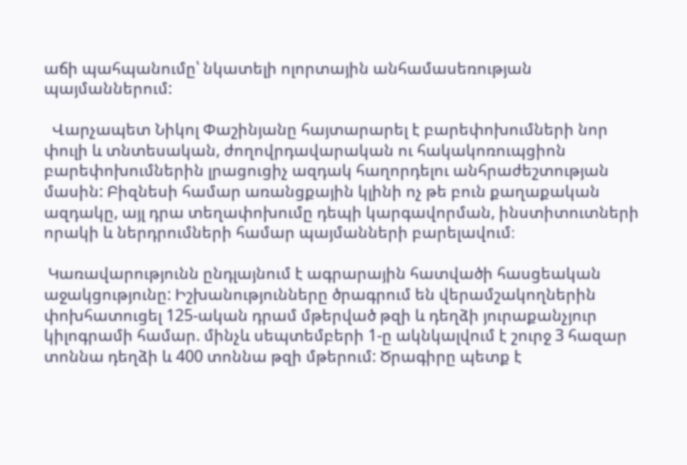աճի պահպանումը՝ նկատելի ոլորտային անհամասեռության պայմաններում:

  Վարչապետ Նիկոլ Փաշինյանը հայտարարել է բարեփոխումների նոր փուլի և տնտեսական, ժողովրդավարական ու հակակոռուպցիոն բարեփոխումներին լրացուցիչ ազդակ հաղորդելու անհրաժեշտության մասին: Բիզնեսի համար առանցքային կլինի ոչ թե բուն քաղաքական ազդակը, այլ դրա տեղափոխումը դեպի կարգավորման, ինստիտուտների որակի և ներդրումների համար պայմանների բարելավում։

 Կառավարությունն ընդլայնում է ագրարային հատվածի հասցեական աջակցությունը: Իշխանությունները ծրագրում են վերամշակողներին փոխհատուցել 125-ական դրամ մթերված թզի և դեղձի յուրաքանչյուր կիլոգրամի համար. մինչև սեպտեմբերի 1-ը ակնկալվում է շուրջ 3 հազար տոննա դեղձի և 400 տոննա թզի մթերում: Ծրագիրը պետք է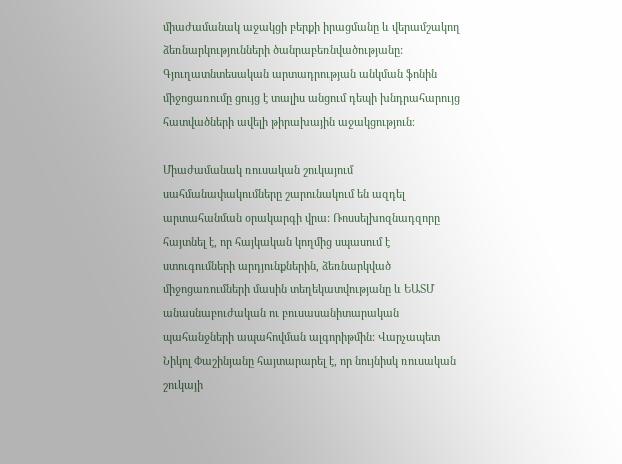միաժամանակ աջակցի բերքի իրացմանը և վերամշակող ձեռնարկությունների ծանրաբեռնվածությանը: Գյուղատնտեսական արտադրության անկման ֆոնին միջոցառումը ցույց է տալիս անցում դեպի խնդրահարույց հատվածների ավելի թիրախային աջակցություն։

Միաժամանակ ռուսական շուկայում սահմանափակումները շարունակում են ազդել արտահանման օրակարգի վրա: Ռոսսելխոզնադզորը հայտնել է, որ հայկական կողմից սպասում է ստուգումների արդյունքներին, ձեռնարկված միջոցառումների մասին տեղեկատվությանը և ԵԱՏՄ անասնաբուժական ու բուսասանիտարական պահանջների ապահովման ալգորիթմին: Վարչապետ Նիկոլ Փաշինյանը հայտարարել է, որ նույնիսկ ռուսական շուկայի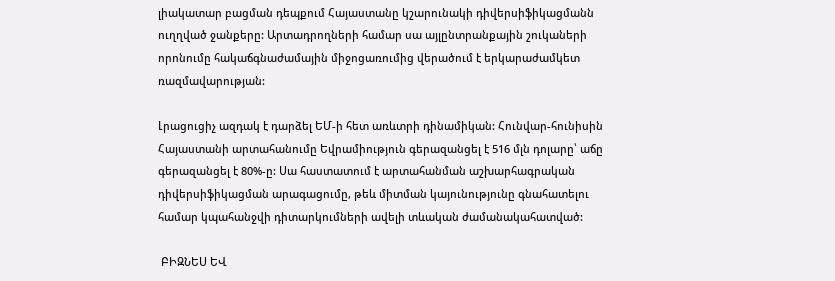լիակատար բացման դեպքում Հայաստանը կշարունակի դիվերսիֆիկացմանն ուղղված ջանքերը: Արտադրողների համար սա այլընտրանքային շուկաների որոնումը հակաճգնաժամային միջոցառումից վերածում է երկարաժամկետ ռազմավարության:

Լրացուցիչ ազդակ է դարձել ԵՄ-ի հետ առևտրի դինամիկան: Հունվար-հունիսին Հայաստանի արտահանումը Եվրամիություն գերազանցել է 516 մլն դոլարը՝ աճը գերազանցել է 80%-ը: Սա հաստատում է արտահանման աշխարհագրական դիվերսիֆիկացման արագացումը, թեև միտման կայունությունը գնահատելու համար կպահանջվի դիտարկումների ավելի տևական ժամանակահատված:

 ԲԻԶՆԵՍ ԵՎ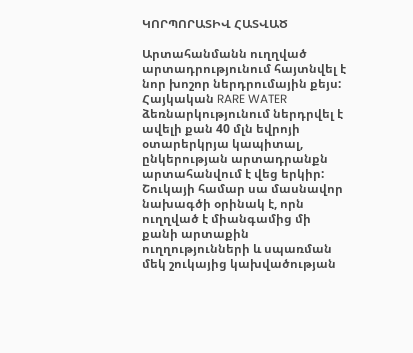ԿՈՐՊՈՐԱՏԻՎ ՀԱՏՎԱԾ

Արտահանմանն ուղղված արտադրությունում հայտնվել է նոր խոշոր ներդրումային քեյս: Հայկական RARE WATER ձեռնարկությունում ներդրվել է ավելի քան 40 մլն եվրոյի օտարերկրյա կապիտալ, ընկերության արտադրանքն արտահանվում է վեց երկիր: Շուկայի համար սա մասնավոր նախագծի օրինակ է, որն ուղղված է միանգամից մի քանի արտաքին ուղղությունների և սպառման մեկ շուկայից կախվածության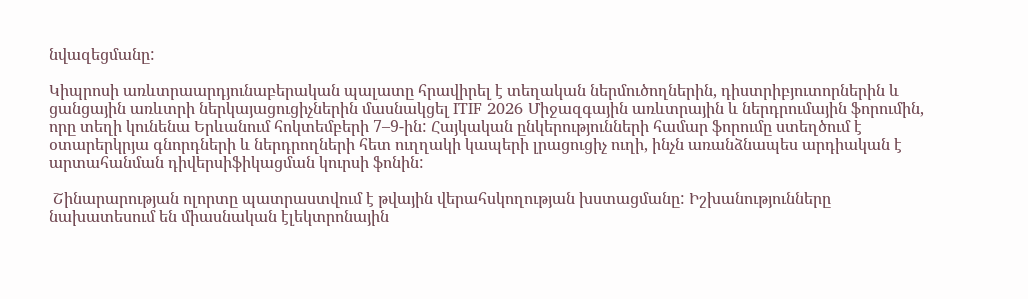նվազեցմանը:

Կիպրոսի առևտրաարդյունաբերական պալատը հրավիրել է տեղական ներմուծողներին, դիստրիբյուտորներին և ցանցային առևտրի ներկայացուցիչներին մասնակցել ITIF 2026 Միջազգային առևտրային և ներդրումային ֆորումին, որը տեղի կունենա Երևանում հոկտեմբերի 7–9-ին: Հայկական ընկերությունների համար ֆորումը ստեղծում է օտարերկրյա գնորդների և ներդրողների հետ ուղղակի կապերի լրացուցիչ ուղի, ինչն առանձնապես արդիական է արտահանման դիվերսիֆիկացման կուրսի ֆոնին:

 Շինարարության ոլորտը պատրաստվում է թվային վերահսկողության խստացմանը: Իշխանությունները նախատեսում են միասնական էլեկտրոնային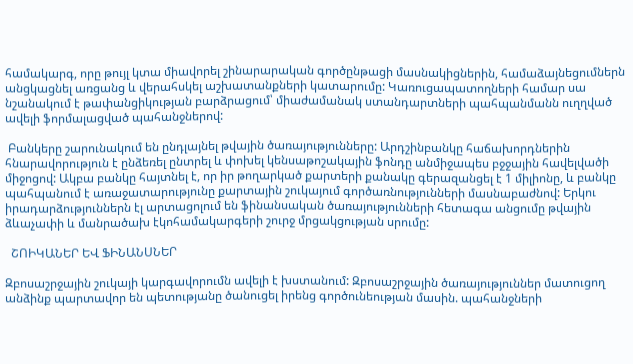համակարգ, որը թույլ կտա միավորել շինարարական գործընթացի մասնակիցներին, համաձայնեցումներն անցկացնել առցանց և վերահսկել աշխատանքների կատարումը: Կառուցապատողների համար սա նշանակում է թափանցիկության բարձրացում՝ միաժամանակ ստանդարտների պահպանմանն ուղղված ավելի ֆորմալացված պահանջներով:

 Բանկերը շարունակում են ընդլայնել թվային ծառայությունները: Արդշինբանկը հաճախորդներին հնարավորություն է ընձեռել ընտրել և փոխել կենսաթոշակային ֆոնդը անմիջապես բջջային հավելվածի միջոցով: Ակբա բանկը հայտնել է, որ իր թողարկած քարտերի քանակը գերազանցել է 1 միլիոնը, և բանկը պահպանում է առաջատարությունը քարտային շուկայում գործառնությունների մասնաբաժնով: Երկու իրադարձություններն էլ արտացոլում են ֆինանսական ծառայությունների հետագա անցումը թվային ձևաչափի և մանրածախ էկոհամակարգերի շուրջ մրցակցության սրումը:

  ՇՈԻԿԱՆԵՐ ԵՎ ՖԻՆԱՆՍՆԵՐ

Զբոսաշրջային շուկայի կարգավորումն ավելի է խստանում: Զբոսաշրջային ծառայություններ մատուցող անձինք պարտավոր են պետությանը ծանուցել իրենց գործունեության մասին. պահանջների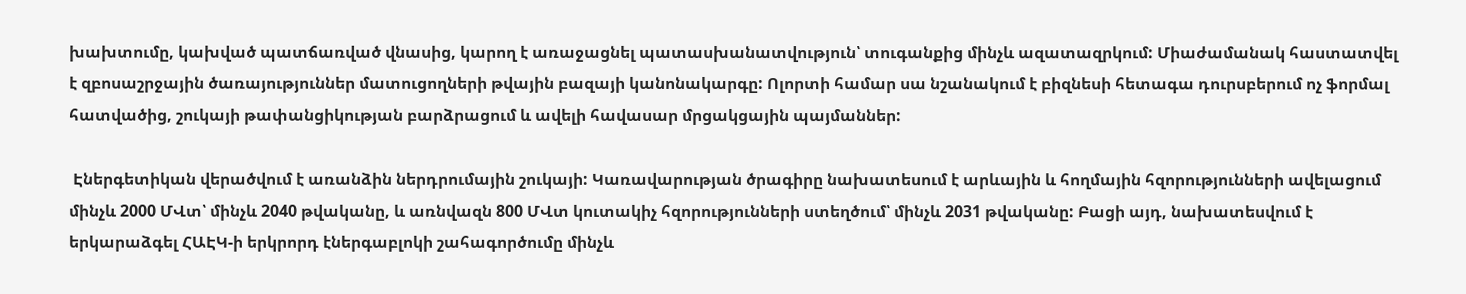խախտումը, կախված պատճառված վնասից, կարող է առաջացնել պատասխանատվություն՝ տուգանքից մինչև ազատազրկում: Միաժամանակ հաստատվել է զբոսաշրջային ծառայություններ մատուցողների թվային բազայի կանոնակարգը: Ոլորտի համար սա նշանակում է բիզնեսի հետագա դուրսբերում ոչ ֆորմալ հատվածից, շուկայի թափանցիկության բարձրացում և ավելի հավասար մրցակցային պայմաններ:

 Էներգետիկան վերածվում է առանձին ներդրումային շուկայի: Կառավարության ծրագիրը նախատեսում է արևային և հողմային հզորությունների ավելացում մինչև 2000 ՄՎտ՝ մինչև 2040 թվականը, և առնվազն 800 ՄՎտ կուտակիչ հզորությունների ստեղծում՝ մինչև 2031 թվականը: Բացի այդ, նախատեսվում է երկարաձգել ՀԱԷԿ-ի երկրորդ էներգաբլոկի շահագործումը մինչև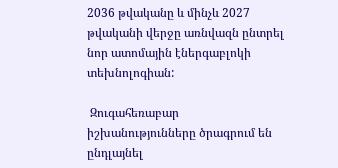2036 թվականը և մինչև 2027 թվականի վերջը առնվազն ընտրել նոր ատոմային էներգաբլոկի տեխնոլոգիան:

 Զուգահեռաբար իշխանությունները ծրագրում են ընդլայնել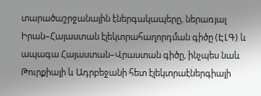տարածաշրջանային էներգակապերը, ներառյալ Իրան–Հայաստան էլեկտրահաղորդման գիծը (ԷԼԳ) և ապագա Հայաստան–Վրաստան գիծը, ինչպես նաև Թուրքիայի և Ադրբեջանի հետ էլեկտրաէներգիայի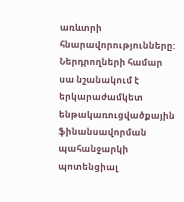առևտրի հնարավորությունները: Ներդրողների համար սա նշանակում է երկարաժամկետ ենթակառուցվածքային ֆինանսավորման պահանջարկի պոտենցիալ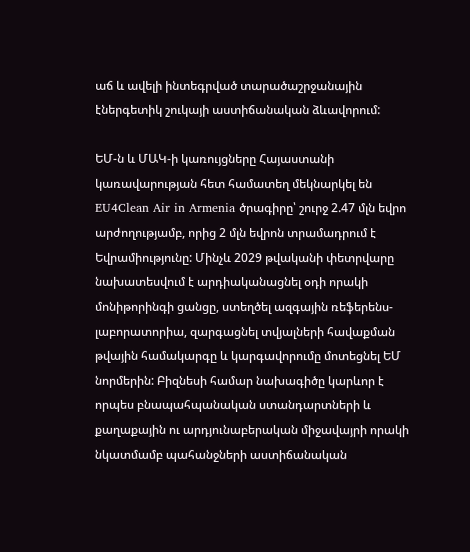աճ և ավելի ինտեգրված տարածաշրջանային էներգետիկ շուկայի աստիճանական ձևավորում:

ԵՄ-ն և ՄԱԿ-ի կառույցները Հայաստանի կառավարության հետ համատեղ մեկնարկել են EU4Clean Air in Armenia ծրագիրը՝ շուրջ 2.47 մլն եվրո արժողությամբ, որից 2 մլն եվրոն տրամադրում է Եվրամիությունը: Մինչև 2029 թվականի փետրվարը նախատեսվում է արդիականացնել օդի որակի մոնիթորինգի ցանցը, ստեղծել ազգային ռեֆերենս-լաբորատորիա, զարգացնել տվյալների հավաքման թվային համակարգը և կարգավորումը մոտեցնել ԵՄ նորմերին: Բիզնեսի համար նախագիծը կարևոր է որպես բնապահպանական ստանդարտների և քաղաքային ու արդյունաբերական միջավայրի որակի նկատմամբ պահանջների աստիճանական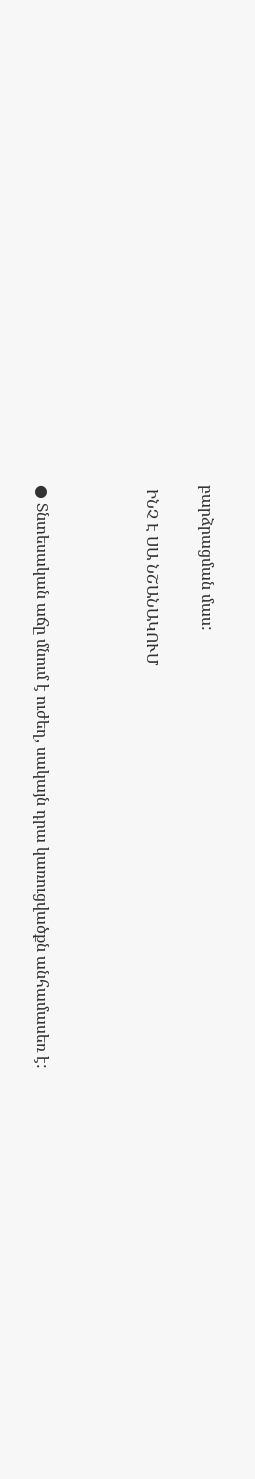բարձրացման մաս:

 ԻՆՉ Է ՍԱ ՆՇԱՆԱԿՈՒՄ



● Տնտեսական աճը մնում է ուժեղ, սակայն դրա կառուցվածքն անհամասեռ է: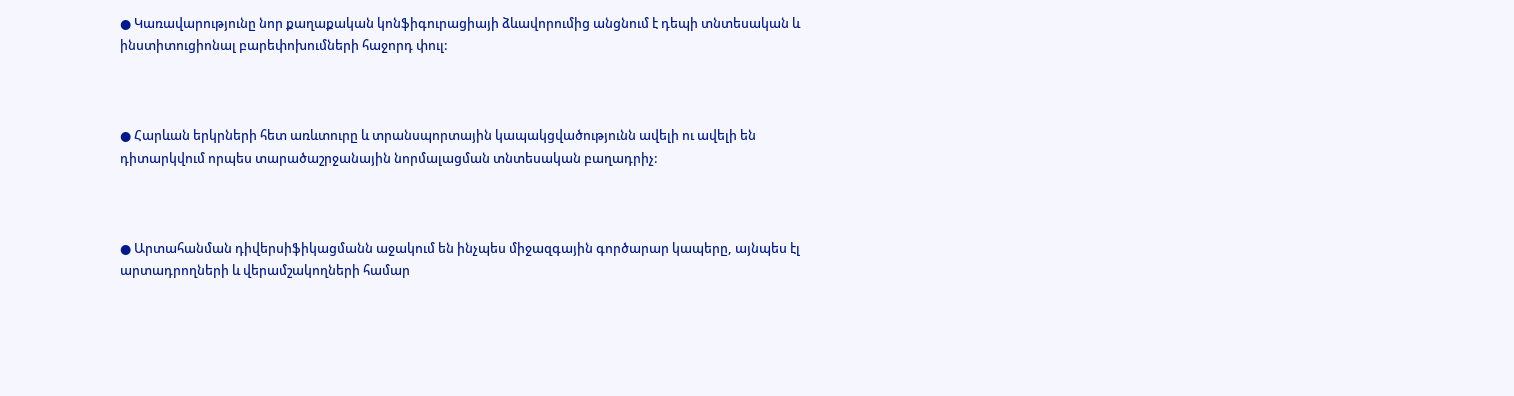● Կառավարությունը նոր քաղաքական կոնֆիգուրացիայի ձևավորումից անցնում է դեպի տնտեսական և ինստիտուցիոնալ բարեփոխումների հաջորդ փուլ:



● Հարևան երկրների հետ առևտուրը և տրանսպորտային կապակցվածությունն ավելի ու ավելի են դիտարկվում որպես տարածաշրջանային նորմալացման տնտեսական բաղադրիչ:



● Արտահանման դիվերսիֆիկացմանն աջակում են ինչպես միջազգային գործարար կապերը, այնպես էլ արտադրողների և վերամշակողների համար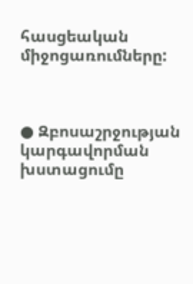հասցեական միջոցառումները:



● Զբոսաշրջության կարգավորման խստացումը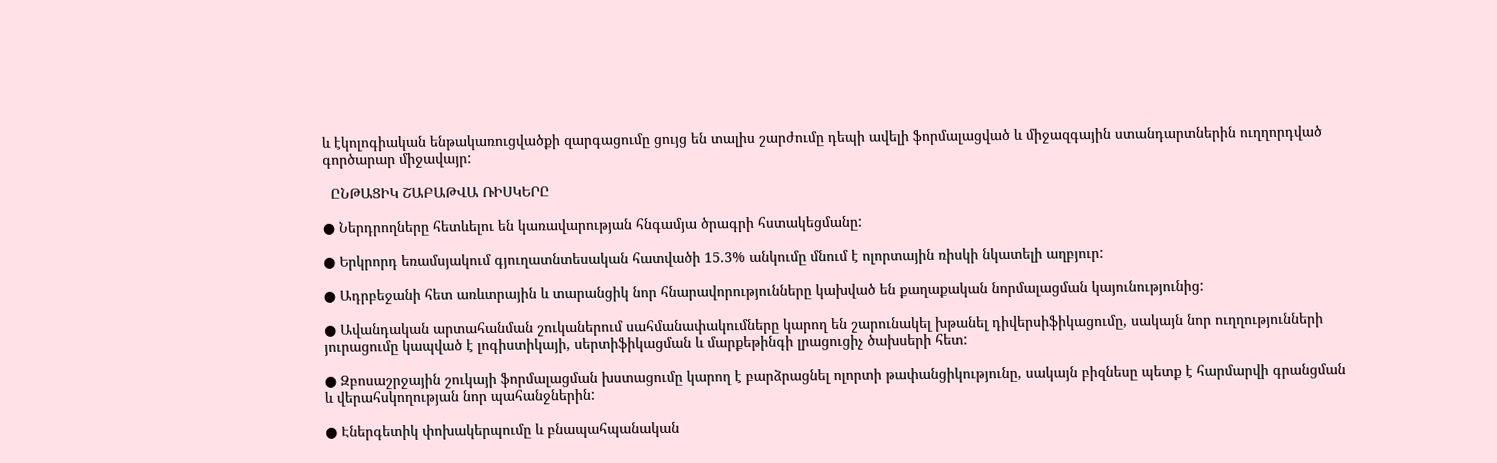և էկոլոգիական ենթակառուցվածքի զարգացումը ցույց են տալիս շարժումը դեպի ավելի ֆորմալացված և միջազգային ստանդարտներին ուղղորդված գործարար միջավայր:

  ԸՆԹԱՑԻԿ ՇԱԲԱԹՎԱ ՌԻՍԿԵՐԸ

● Ներդրողները հետևելու են կառավարության հնգամյա ծրագրի հստակեցմանը:

● Երկրորդ եռամսյակում գյուղատնտեսական հատվածի 15.3% անկումը մնում է ոլորտային ռիսկի նկատելի աղբյուր:

● Ադրբեջանի հետ առևտրային և տարանցիկ նոր հնարավորությունները կախված են քաղաքական նորմալացման կայունությունից:

● Ավանդական արտահանման շուկաներում սահմանափակումները կարող են շարունակել խթանել դիվերսիֆիկացումը, սակայն նոր ուղղությունների յուրացումը կապված է լոգիստիկայի, սերտիֆիկացման և մարքեթինգի լրացուցիչ ծախսերի հետ:

● Զբոսաշրջային շուկայի ֆորմալացման խստացումը կարող է բարձրացնել ոլորտի թափանցիկությունը, սակայն բիզնեսը պետք է հարմարվի գրանցման և վերահսկողության նոր պահանջներին:

● Էներգետիկ փոխակերպումը և բնապահպանական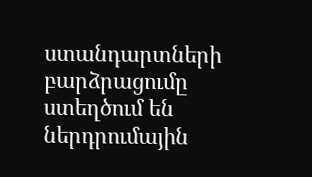ստանդարտների բարձրացումը ստեղծում են ներդրումային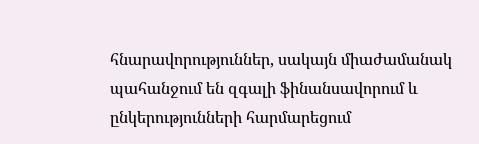հնարավորություններ, սակայն միաժամանակ պահանջում են զգալի ֆինանսավորում և ընկերությունների հարմարեցում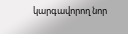կարգավորող նոր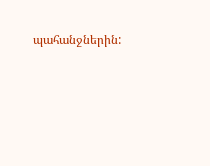պահանջներին: